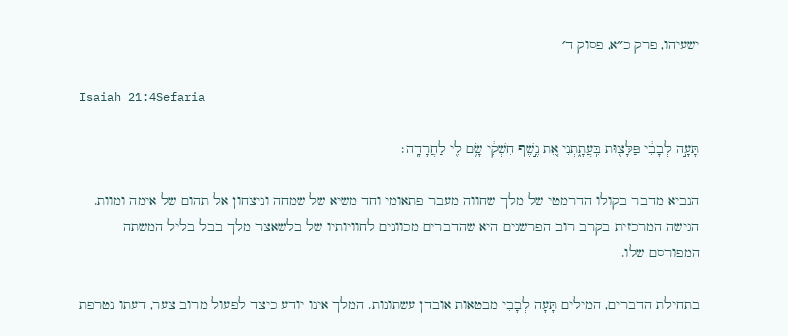ישעיהו, פרק כ״א, פסוק ד׳

Isaiah 21:4Sefaria

תָּעָ֣ה לְבָבִ֔י פַּלָּצ֖וּת בִּֽעֲתָ֑תְנִי אֵ֚ת נֶ֣שֶׁף חִשְׁקִ֔י שָׂ֥ם לִ֖י לַחֲרָדָֽה׃

הנביא מדבר בקולו הדרמטי של מלך שחווה מעבר פתאומי וחד משיא של שמחה וניצחון אל תהום של אימה ומוות. הגישה המרכזית בקרב רוב הפרשנים היא שהדברים מכוונים לחוויותיו של בלשאצר מלך בבל בליל המשתה המפורסם שלו.

בתחילת הדברים, המילים תָּעָה לְבָבִי מבטאות אובדן עשתונות. המלך אינו יודע כיצד לפעול מרוב צער, דעתו נטרפת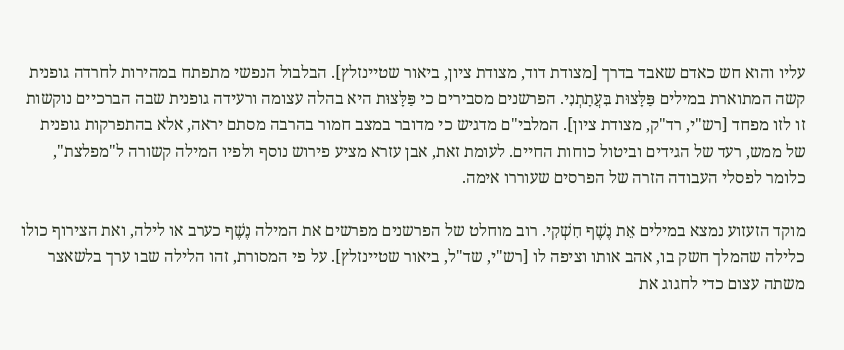עליו והוא חש כאדם שאבד בדרך [מצודת דוד, מצודת ציון, ביאור שטיינזלץ]. הבלבול הנפשי מתפתח במהירות לחרדה גופנית קשה המתוארת במילים פַּלָּצוּת בִּעֲתָתְנִי. הפרשנים מסבירים כי פַּלָּצוּת היא בהלה עצומה ורעידה גופנית שבה הברכיים נוקשות זו לזו מפחד [רש"י, רד"ק, מצודת ציון]. המלבי"ם מדגיש כי מדובר במצב חמור בהרבה מסתם יראה, אלא בהתפרקות גופנית של ממש, רעד של הגידים וביטול כוחות החיים. לעומת זאת, אבן עזרא מציע פירוש נוסף ולפיו המילה קשורה ל"מפלצת", כלומר לפסלי העבודה הזרה של הפרסים שעוררו אימה.

מוקד הזעזוע נמצא במילים אֵת נֶשֶׁף חִשְׁקִי. רוב מוחלט של הפרשנים מפרשים את המילה נֶשֶׁף כערב או לילה, ואת הצירוף כולו כלילה שהמלך חשק בו, אהב אותו וציפה לו [רש"י, שד"ל, ביאור שטיינזלץ]. על פי המסורת, זהו הלילה שבו ערך בלשאצר משתה עצום כדי לחגוג את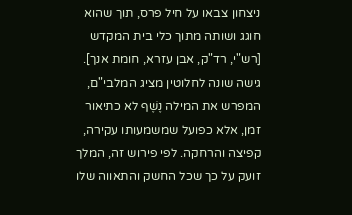ניצחון צבאו על חיל פרס, תוך שהוא חוגג ושותה מתוך כלי בית המקדש [רש"י, רד"ק, אבן עזרא, חומת אנך]. גישה שונה לחלוטין מציג המלבי"ם, המפרש את המילה נֶשֶׁף לא כתיאור זמן, אלא כפועל שמשמעותו עקירה, קפיצה והרחקה. לפי פירוש זה, המלך זועק על כך שכל החשק והתאווה שלו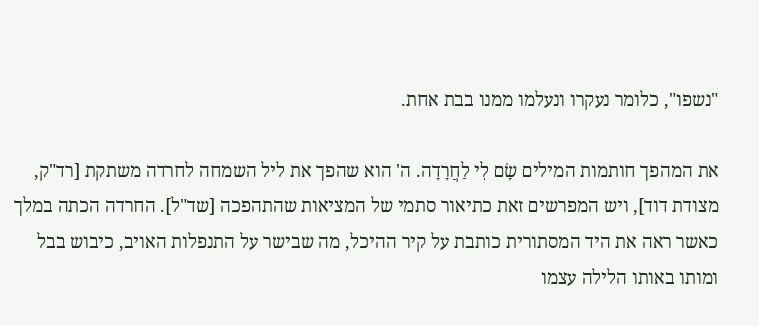"נשפו", כלומר נעקרו ונעלמו ממנו בבת אחת.

את המהפך חותמות המילים שָׂם לִי לַחֲרָדָה. ה' הוא שהפך את ליל השמחה לחרדה משתקת [רד"ק, מצודת דוד], ויש המפרשים זאת כתיאור סתמי של המציאות שהתהפכה [שד"ל]. החרדה הכתה במלך כאשר ראה את היד המסתורית כותבת על קיר ההיכל, מה שבישר על התנפלות האויב, כיבוש בבל ומותו באותו הלילה עצמו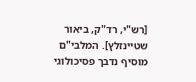[רש"י, רד"ק, ביאור שטיינזלץ]. המלבי"ם מוסיף נדבך פסיכולוגי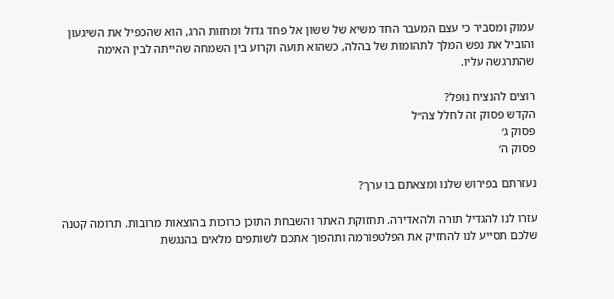עמוק ומסביר כי עצם המעבר החד משיא של ששון אל פחד גדול ומחזות הרג, הוא שהכפיל את השיגעון והוביל את נפש המלך לתהומות של בהלה, כשהוא תועה וקרוע בין השמחה שהייתה לבין האימה שהתרגשה עליו.

רוצים להנציח נופל?
הקדש פסוק זה לחלל צה״ל
פסוק ג׳
פסוק ה׳

נעזרתם בפירוש שלנו ומצאתם בו ערך?

עזרו לנו להגדיל תורה ולהאדירה. תחזוקת האתר והשבחת התוכן כרוכות בהוצאות מרובות. תרומה קטנה שלכם תסייע לנו להחזיק את הפלטפורמה ותהפוך אתכם לשותפים מלאים בהנגשת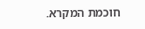חוכמת המקרא.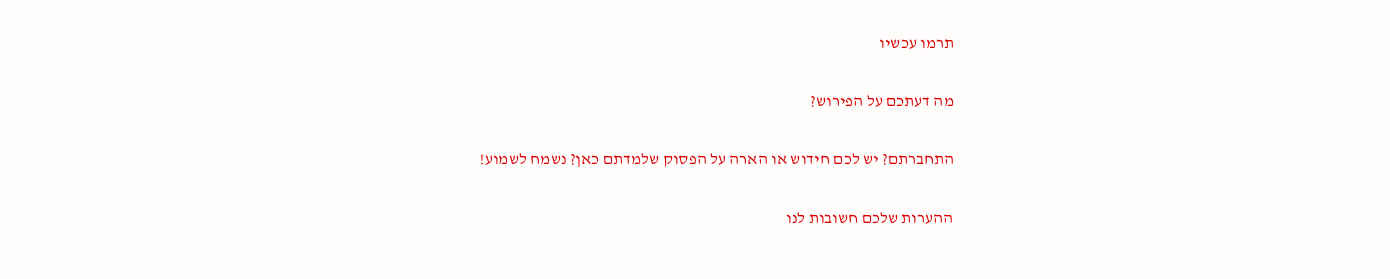תרמו עכשיו

מה דעתכם על הפירוש?

התחברתם? יש לכם חידוש או הארה על הפסוק שלמדתם כאן? נשמח לשמוע!

ההערות שלכם חשובות לנו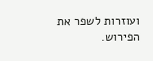ועוזרות לשפר את הפירוש.